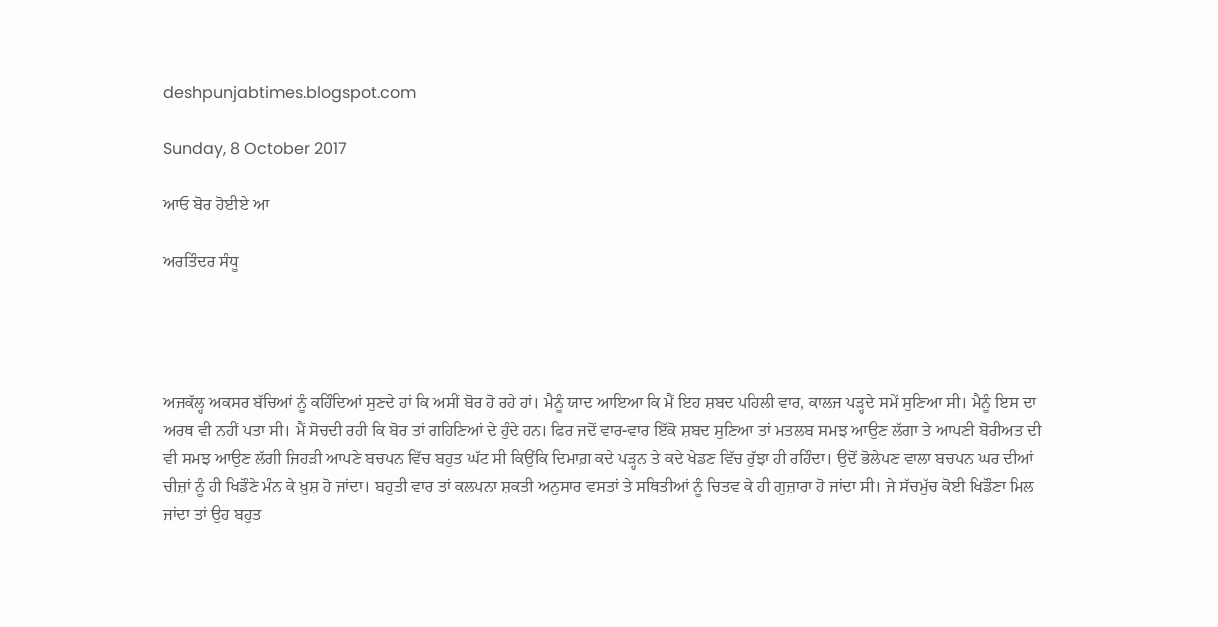deshpunjabtimes.blogspot.com

Sunday, 8 October 2017

ਆਓ ਬੋਰ ਹੋਈਏ ਆ

ਅਰਤਿੰਦਰ ਸੰਧੂ




ਅਜਕੱਲ੍ਹ ਅਕਸਰ ਬੱਚਿਆਂ ਨੂੰ ਕਹਿੰਦਿਆਂ ਸੁਣਦੇ ਹਾਂ ਕਿ ਅਸੀਂ ਬੋਰ ਹੋ ਰਹੇ ਹਾਂ। ਮੈਨੂੰ ਯਾਦ ਆਇਆ ਕਿ ਮੈਂ ਇਹ ਸ਼ਬਦ ਪਹਿਲੀ ਵਾਰ, ਕਾਲਜ ਪੜ੍ਹਦੇ ਸਮੇਂ ਸੁਣਿਆ ਸੀ। ਮੈਨੂੰ ਇਸ ਦਾ ਅਰਥ ਵੀ ਨਹੀਂ ਪਤਾ ਸੀ। ਮੈਂ ਸੋਚਦੀ ਰਹੀ ਕਿ ਬੋਰ ਤਾਂ ਗਹਿਣਿਆਂ ਦੇ ਹੁੰਦੇ ਹਨ। ਫਿਰ ਜਦੋਂ ਵਾਰ-ਵਾਰ ਇੱਕੋ ਸ਼ਬਦ ਸੁਣਿਆ ਤਾਂ ਮਤਲਬ ਸਮਝ ਆਉਣ ਲੱਗਾ ਤੇ ਆਪਣੀ ਬੋਰੀਅਤ ਦੀ ਵੀ ਸਮਝ ਆਉਣ ਲੱਗੀ ਜਿਹੜੀ ਆਪਣੇ ਬਚਪਨ ਵਿੱਚ ਬਹੁਤ ਘੱਟ ਸੀ ਕਿਉਂਕਿ ਦਿਮਾਗ਼ ਕਦੇ ਪੜ੍ਹਨ ਤੇ ਕਦੇ ਖੇਡਣ ਵਿੱਚ ਰੁੱਝਾ ਹੀ ਰਹਿੰਦਾ। ਉਦੋਂ ਭੋਲੇਪਣ ਵਾਲਾ ਬਚਪਨ ਘਰ ਦੀਆਂ ਚੀਜ਼ਾਂ ਨੂੰ ਹੀ ਖਿਡੌਣੇ ਮੰਨ ਕੇ ਖ਼ੁਸ਼ ਹੋ ਜਾਂਦਾ। ਬਹੁਤੀ ਵਾਰ ਤਾਂ ਕਲਪਨਾ ਸ਼ਕਤੀ ਅਨੁਸਾਰ ਵਸਤਾਂ ਤੇ ਸਥਿਤੀਆਂ ਨੂੰ ਚਿਤਵ ਕੇ ਹੀ ਗੁਜ਼ਾਰਾ ਹੋ ਜਾਂਦਾ ਸੀ। ਜੇ ਸੱਚਮੁੱਚ ਕੋਈ ਖਿਡੌਣਾ ਮਿਲ ਜਾਂਦਾ ਤਾਂ ਉਹ ਬਹੁਤ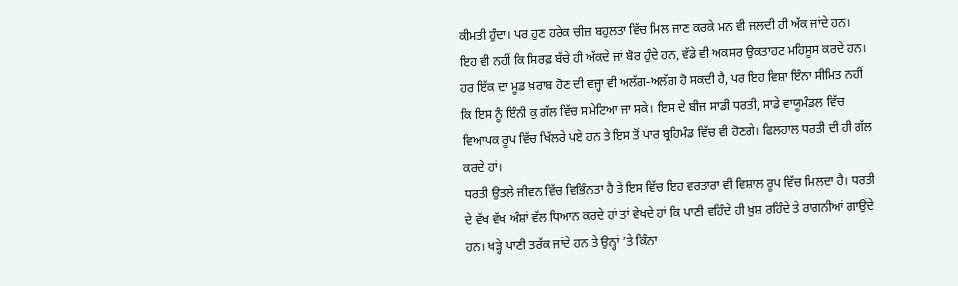ਕੀਮਤੀ ਹੁੰਦਾ। ਪਰ ਹੁਣ ਹਰੇਕ ਚੀਜ਼ ਬਹੁਲਤਾ ਵਿੱਚ ਮਿਲ ਜਾਣ ਕਰਕੇ ਮਨ ਵੀ ਜਲਦੀ ਹੀ ਅੱਕ ਜਾਂਦੇ ਹਨ।
ਇਹ ਵੀ ਨਹੀਂ ਕਿ ਸਿਰਫ਼ ਬੱਚੇ ਹੀ ਅੱਕਦੇ ਜਾਂ ਬੋਰ ਹੁੰਦੇ ਹਨ, ਵੱਡੇ ਵੀ ਅਕਸਰ ਉਕਤਾਹਟ ਮਹਿਸੂਸ ਕਰਦੇ ਹਨ। ਹਰ ਇੱਕ ਦਾ ਮੂਡ ਖ਼ਰਾਬ ਹੋਣ ਦੀ ਵਜ੍ਹਾ ਵੀ ਅਲੱਗ-ਅਲੱਗ ਹੋ ਸਕਦੀ ਹੈ, ਪਰ ਇਹ ਵਿਸ਼ਾ ਇੰਨਾ ਸੀਮਿਤ ਨਹੀਂ ਕਿ ਇਸ ਨੂੰ ਇੰਨੀ ਕੁ ਗੱਲ ਵਿੱਚ ਸਮੇਟਿਆ ਜਾ ਸਕੇ। ਇਸ ਦੇ ਬੀਜ ਸਾਡੀ ਧਰਤੀ, ਸਾਡੇ ਵਾਯੂਮੰਡਲ ਵਿੱਚ ਵਿਆਪਕ ਰੂਪ ਵਿੱਚ ਖਿੱਲਰੇ ਪਏ ਹਨ ਤੇ ਇਸ ਤੋਂ ਪਾਰ ਬ੍ਰਹਿਮੰਡ ਵਿੱਚ ਵੀ ਹੋਣਗੇ। ਫਿਲਹਾਲ ਧਰਤੀ ਦੀ ਹੀ ਗੱਲ ਕਰਦੇ ਹਾਂ।
ਧਰਤੀ ਉਤਲੇ ਜੀਵਨ ਵਿੱਚ ਵਿਭਿੰਨਤਾ ਹੈ ਤੇ ਇਸ ਵਿੱਚ ਇਹ ਵਰਤਾਰਾ ਵੀ ਵਿਸ਼ਾਲ ਰੂਪ ਵਿੱਚ ਮਿਲਦਾ ਹੈ। ਧਰਤੀ ਦੇ ਵੱਖ ਵੱਖ ਅੰਸ਼ਾਂ ਵੱਲ ਧਿਆਨ ਕਰਦੇ ਹਾਂ ਤਾਂ ਵੇਖਦੇ ਹਾਂ ਕਿ ਪਾਣੀ ਵਹਿੰਦੇ ਹੀ ਖ਼ੁਸ਼ ਰਹਿੰਦੇ ਤੇ ਰਾਗਨੀਆਂ ਗਾਉਂਦੇ ਹਨ। ਖੜ੍ਹੇ ਪਾਣੀ ਤਰੱਕ ਜਾਂਦੇ ਹਨ ਤੇ ਉਨ੍ਹਾਂ ’ਤੇ ਕਿੰਨਾ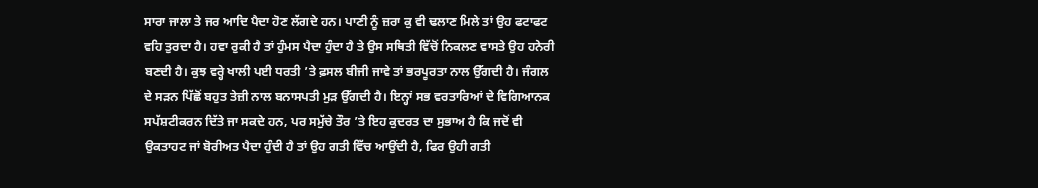ਸਾਰਾ ਜਾਲਾ ਤੇ ਜਰ ਆਦਿ ਪੈਦਾ ਹੋਣ ਲੱਗਦੇ ਹਨ। ਪਾਣੀ ਨੂੰ ਜ਼ਰਾ ਕੁ ਵੀ ਢਲਾਣ ਮਿਲੇ ਤਾਂ ਉਹ ਫਟਾਫਟ ਵਹਿ ਤੁਰਦਾ ਹੈ। ਹਵਾ ਰੁਕੀ ਹੈ ਤਾਂ ਹੁੰਮਸ ਪੈਦਾ ਹੁੰਦਾ ਹੈ ਤੇ ਉਸ ਸਥਿਤੀ ਵਿੱਚੋਂ ਨਿਕਲਣ ਵਾਸਤੇ ਉਹ ਹਨੇਰੀ ਬਣਦੀ ਹੈ। ਕੁਝ ਵਰ੍ਹੇ ਖਾਲੀ ਪਈ ਧਰਤੀ ’ਤੇ ਫ਼ਸਲ ਬੀਜੀ ਜਾਵੇ ਤਾਂ ਭਰਪੂਰਤਾ ਨਾਲ ਉੱਗਦੀ ਹੈ। ਜੰਗਲ ਦੇ ਸੜਨ ਪਿੱਛੋਂ ਬਹੁਤ ਤੇਜ਼ੀ ਨਾਲ ਬਨਾਸਪਤੀ ਮੁੜ ਉੱਗਦੀ ਹੈ। ਇਨ੍ਹਾਂ ਸਭ ਵਰਤਾਰਿਆਂ ਦੇ ਵਿਗਿਆਨਕ ਸਪੱਸ਼ਟੀਕਰਨ ਦਿੱਤੇ ਜਾ ਸਕਦੇ ਹਨ, ਪਰ ਸਮੁੱਚੇ ਤੌਰ ’ਤੇ ਇਹ ਕੁਦਰਤ ਦਾ ਸੁਭਾਅ ਹੈ ਕਿ ਜਦੋਂ ਵੀ ਉਕਤਾਹਟ ਜਾਂ ਬੋਰੀਅਤ ਪੈਦਾ ਹੁੰਦੀ ਹੈ ਤਾਂ ਉਹ ਗਤੀ ਵਿੱਚ ਆਉਂਦੀ ਹੈ, ਫਿਰ ਉਹੀ ਗਤੀ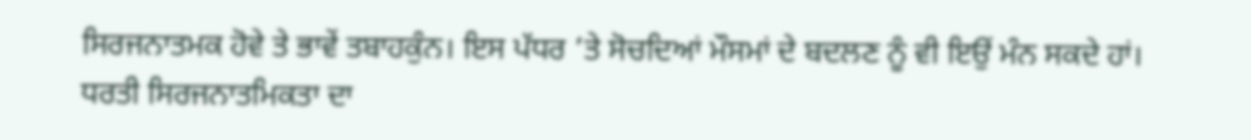ਸਿਰਜਨਾਤਮਕ ਹੋਵੇ ਤੇ ਭਾਵੇਂ ਤਬਾਹਕੁੰਨ। ਇਸ ਪੱਧਰ ’ਤੇ ਸੋਚਦਿਆਂ ਮੌਸਮਾਂ ਦੇ ਬਦਲਣ ਨੂੰ ਵੀ ਇਉਂ ਮੰਨ ਸਕਦੇ ਹਾਂ।
ਧਰਤੀ ਸਿਰਜਨਾਤਮਿਕਤਾ ਦਾ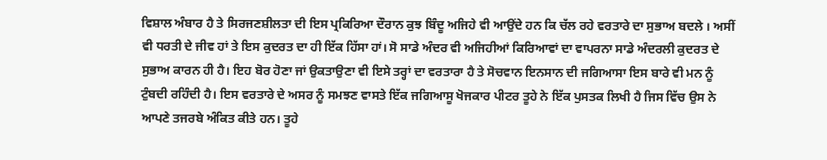ਵਿਸ਼ਾਲ ਅੰਬਾਰ ਹੈ ਤੇ ਸਿਰਜਣਸ਼ੀਲਤਾ ਦੀ ਇਸ ਪ੍ਰਕਿਰਿਆ ਦੌਰਾਨ ਕੁਝ ਬਿੰਦੂ ਅਜਿਹੇ ਵੀ ਆਉਂਦੇ ਹਨ ਕਿ ਚੱਲ ਰਹੇ ਵਰਤਾਰੇ ਦਾ ਸੁਭਾਅ ਬਦਲੇ । ਅਸੀਂ ਵੀ ਧਰਤੀ ਦੇ ਜੀਵ ਹਾਂ ਤੇ ਇਸ ਕੁਦਰਤ ਦਾ ਹੀ ਇੱਕ ਹਿੱਸਾ ਹਾਂ। ਸੋ ਸਾਡੇ ਅੰਦਰ ਵੀ ਅਜਿਹੀਆਂ ਕਿਰਿਆਵਾਂ ਦਾ ਵਾਪਰਨਾ ਸਾਡੇ ਅੰਦਰਲੀ ਕੁਦਰਤ ਦੇ ਸੁਭਾਅ ਕਾਰਨ ਹੀ ਹੈ। ਇਹ ਬੋਰ ਹੋਣਾ ਜਾਂ ਉਕਤਾਉਣਾ ਵੀ ਇਸੇ ਤਰ੍ਹਾਂ ਦਾ ਵਰਤਾਰਾ ਹੈ ਤੇ ਸੋਚਵਾਨ ਇਨਸਾਨ ਦੀ ਜਗਿਆਸਾ ਇਸ ਬਾਰੇ ਵੀ ਮਨ ਨੂੰ ਟੁੰਬਦੀ ਰਹਿੰਦੀ ਹੈ। ਇਸ ਵਰਤਾਰੇ ਦੇ ਅਸਰ ਨੂੰ ਸਮਝਣ ਵਾਸਤੇ ਇੱਕ ਜਗਿਆਸੂ ਖੋਜਕਾਰ ਪੀਟਰ ਤੂਹੇ ਨੇ ਇੱਕ ਪੁਸਤਕ ਲਿਖੀ ਹੈ ਜਿਸ ਵਿੱਚ ਉਸ ਨੇ ਆਪਣੇ ਤਜਰਬੇ ਅੰਕਿਤ ਕੀਤੇ ਹਨ। ਤੂਹੇ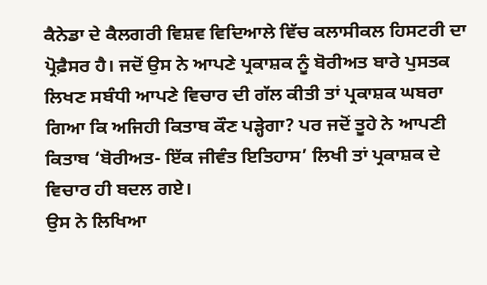ਕੈਨੇਡਾ ਦੇ ਕੈਲਗਰੀ ਵਿਸ਼ਵ ਵਿਦਿਆਲੇ ਵਿੱਚ ਕਲਾਸੀਕਲ ਹਿਸਟਰੀ ਦਾ ਪ੍ਰੋਫ਼ੈਸਰ ਹੈ। ਜਦੋਂ ਉਸ ਨੇ ਆਪਣੇ ਪ੍ਰਕਾਸ਼ਕ ਨੂੰ ਬੋਰੀਅਤ ਬਾਰੇ ਪੁਸਤਕ ਲਿਖਣ ਸਬੰਧੀ ਆਪਣੇ ਵਿਚਾਰ ਦੀ ਗੱਲ ਕੀਤੀ ਤਾਂ ਪ੍ਰਕਾਸ਼ਕ ਘਬਰਾ ਗਿਆ ਕਿ ਅਜਿਹੀ ਕਿਤਾਬ ਕੌਣ ਪੜ੍ਹੇਗਾ? ਪਰ ਜਦੋਂ ਤੂਹੇ ਨੇ ਆਪਣੀ ਕਿਤਾਬ ‘ਬੋਰੀਅਤ- ਇੱਕ ਜੀਵੰਤ ਇਤਿਹਾਸ’ ਲਿਖੀ ਤਾਂ ਪ੍ਰਕਾਸ਼ਕ ਦੇ ਵਿਚਾਰ ਹੀ ਬਦਲ ਗਏ।
ਉਸ ਨੇ ਲਿਖਿਆ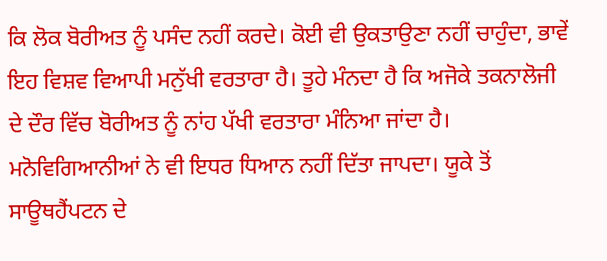ਕਿ ਲੋਕ ਬੋਰੀਅਤ ਨੂੰ ਪਸੰਦ ਨਹੀਂ ਕਰਦੇ। ਕੋਈ ਵੀ ਉਕਤਾਉਣਾ ਨਹੀਂ ਚਾਹੁੰਦਾ, ਭਾਵੇਂ ਇਹ ਵਿਸ਼ਵ ਵਿਆਪੀ ਮਨੁੱਖੀ ਵਰਤਾਰਾ ਹੈ। ਤੂਹੇ ਮੰਨਦਾ ਹੈ ਕਿ ਅਜੋਕੇ ਤਕਨਾਲੋਜੀ ਦੇ ਦੌਰ ਵਿੱਚ ਬੋਰੀਅਤ ਨੂੰ ਨਾਂਹ ਪੱਖੀ ਵਰਤਾਰਾ ਮੰਨਿਆ ਜਾਂਦਾ ਹੈ। ਮਨੋਵਿਗਿਆਨੀਆਂ ਨੇ ਵੀ ਇਧਰ ਧਿਆਨ ਨਹੀਂ ਦਿੱਤਾ ਜਾਪਦਾ। ਯੂਕੇ ਤੋਂ ਸਾਊਥਹੈਂਪਟਨ ਦੇ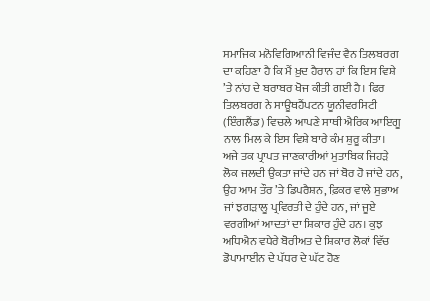ਸਮਾਜਿਕ ਮਨੋਵਿਗਿਆਨੀ ਵਿਜੰਦ ਵੈਨ ਤਿਲਬਰਗ ਦਾ ਕਹਿਣਾ ਹੈ ਕਿ ਮੈਂ ਖ਼ੁਦ ਹੈਰਾਨ ਹਾਂ ਕਿ ਇਸ ਵਿਸ਼ੇ ’ਤੇ ਨਾਂਹ ਦੇ ਬਰਾਬਰ ਖੋਜ ਕੀਤੀ ਗਈ ਹੈ। ਫਿਰ ਤਿਲਬਰਗ ਨੇ ਸਾਊਥਹੈਂਪਟਨ ਯੂਨੀਵਰਸਿਟੀ (ਇੰਗਲੈਂਡ) ਵਿਚਲੇ ਆਪਣੇ ਸਾਥੀ ਐਰਿਕ ਆਇਗੂ ਨਾਲ ਮਿਲ ਕੇ ਇਸ ਵਿਸ਼ੇ ਬਾਰੇ ਕੰਮ ਸ਼ੁਰੂ ਕੀਤਾ।
ਅਜੇ ਤਕ ਪ੍ਰਾਪਤ ਜਾਣਕਾਰੀਆਂ ਮੁਤਾਬਿਕ ਜਿਹੜੇ ਲੋਕ ਜਲਦੀ ਉਕਤਾ ਜਾਂਦੇ ਹਨ ਜਾਂ ਬੋਰ ਹੋ ਜਾਂਦੇ ਹਨ, ਉਹ ਆਮ ਤੌਰ ’ਤੇ ਡਿਪਰੈਸ਼ਨ, ਫ਼ਿਕਰ ਵਾਲੇ ਸੁਭਾਅ ਜਾਂ ਝਗੜਾਲੂ ਪ੍ਰਵਿਰਤੀ ਦੇ ਹੁੰਦੇ ਹਨ, ਜਾਂ ਜੂਏ ਵਰਗੀਆਂ ਆਦਤਾਂ ਦਾ ਸ਼ਿਕਾਰ ਹੁੰਦੇ ਹਨ। ਕੁਝ ਅਧਿਐਨ ਵਧੇਰੇ ਬੋਰੀਅਤ ਦੇ ਸ਼ਿਕਾਰ ਲੋਕਾਂ ਵਿੱਚ ਡੋਪਾਮਾਈਨ ਦੇ ਪੱਧਰ ਦੇ ਘੱਟ ਹੋਣ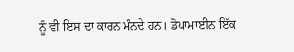ਨੂੰ ਵੀ ਇਸ ਦਾ ਕਾਰਨ ਮੰਨਦੇ ਹਨ। ਡੋਪਾਮਾਈਨ ਇੱਕ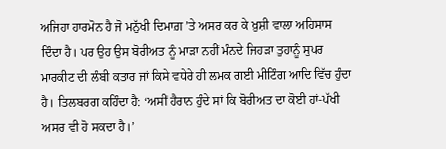ਅਜਿਹਾ ਹਾਰਮੋਨ ਹੈ ਜੋ ਮਨੁੱਖੀ ਦਿਮਾਗ਼ ’ਤੇ ਅਸਰ ਕਰ ਕੇ ਖ਼ੁਸ਼ੀ ਵਾਲਾ ਅਹਿਸਾਸ ਦਿੰਦਾ ਹੈ। ਪਰ ਉਹ ਉਸ ਬੋਰੀਅਤ ਨੂੰ ਮਾੜਾ ਨਹੀਂ ਮੰਨਦੇ ਜਿਹੜਾ ਤੁਹਾਨੂੰ ਸੁਪਰ ਮਾਰਕੀਟ ਦੀ ਲੰਬੀ ਕਤਾਰ ਜਾਂ ਕਿਸੇ ਵਧੇਰੇ ਹੀ ਲਮਕ ਗਈ ਮੀਟਿੰਗ ਆਦਿ ਵਿੱਚ ਹੁੰਦਾ ਹੈ। ਤਿਲਬਰਗ ਕਹਿੰਦਾ ਹੈ: ‘ਅਸੀਂ ਹੈਰਾਨ ਹੁੰਦੇ ਸਾਂ ਕਿ ਬੋਰੀਅਤ ਦਾ ਕੋਈ ਹਾਂ-ਪੱਖੀ ਅਸਰ ਵੀ ਹੋ ਸਕਦਾ ਹੈ।’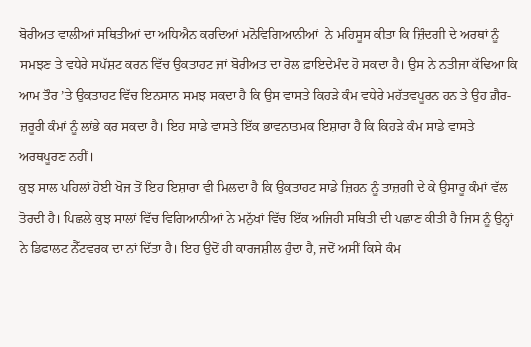ਬੋਰੀਅਤ ਵਾਲੀਆਂ ਸਥਿਤੀਆਂ ਦਾ ਅਧਿਐਨ ਕਰਦਿਆਂ ਮਨੋਵਿਗਿਆਨੀਆਂ  ਨੇ ਮਹਿਸੂਸ ਕੀਤਾ ਕਿ ਜ਼ਿੰਦਗੀ ਦੇ ਅਰਥਾਂ ਨੂੰ ਸਮਝਣ ਤੇ ਵਧੇਰੇ ਸਪੱਸ਼ਟ ਕਰਨ ਵਿੱਚ ਉਕਤਾਹਟ ਜਾਂ ਬੋਰੀਅਤ ਦਾ ਰੋਲ ਫ਼ਾਇਦੇਮੰਦ ਹੋ ਸਕਦਾ ਹੈ। ਉਸ ਨੇ ਨਤੀਜਾ ਕੱਢਿਆ ਕਿ ਆਮ ਤੌਰ ’ਤੇ ਉਕਤਾਹਟ ਵਿੱਚ ਇਨਸਾਨ ਸਮਝ ਸਕਦਾ ਹੈ ਕਿ ਉਸ ਵਾਸਤੇ ਕਿਹੜੇ ਕੰਮ ਵਧੇਰੇ ਮਹੱਤਵਪੂਰਨ ਹਨ ਤੇ ਉਹ ਗ਼ੈਰ-ਜ਼ਰੂਰੀ ਕੰਮਾਂ ਨੂੰ ਲਾਂਭੇ ਕਰ ਸਕਦਾ ਹੈ। ਇਹ ਸਾਡੇ ਵਾਸਤੇ ਇੱਕ ਭਾਵਨਾਤਮਕ ਇਸ਼ਾਰਾ ਹੈ ਕਿ ਕਿਹੜੇ ਕੰਮ ਸਾਡੇ ਵਾਸਤੇ ਅਰਥਪੂਰਣ ਨਹੀਂ।
ਕੁਝ ਸਾਲ ਪਹਿਲਾਂ ਹੋਈ ਖੋਜ ਤੋਂ ਇਹ ਇਸ਼ਾਰਾ ਵੀ ਮਿਲਦਾ ਹੈ ਕਿ ਉਕਤਾਹਟ ਸਾਡੇ ਜ਼ਿਹਨ ਨੂੰ ਤਾਜ਼ਗੀ ਦੇ ਕੇ ਉਸਾਰੂ ਕੰਮਾਂ ਵੱਲ ਤੋਰਦੀ ਹੈ। ਪਿਛਲੇ ਕੁਝ ਸਾਲਾਂ ਵਿੱਚ ਵਿਗਿਆਨੀਆਂ ਨੇ ਮਨੁੱਖਾਂ ਵਿੱਚ ਇੱਕ ਅਜਿਹੀ ਸਥਿਤੀ ਦੀ ਪਛਾਣ ਕੀਤੀ ਹੈ ਜਿਸ ਨੂੰ ਉਨ੍ਹਾਂ ਨੇ ਡਿਫਾਲਟ ਨੈੱਟਵਰਕ ਦਾ ਨਾਂ ਦਿੱਤਾ ਹੈ। ਇਹ ਉਦੋਂ ਹੀ ਕਾਰਜਸ਼ੀਲ ਹੁੰਦਾ ਹੈ, ਜਦੋਂ ਅਸੀਂ ਕਿਸੇ ਕੰਮ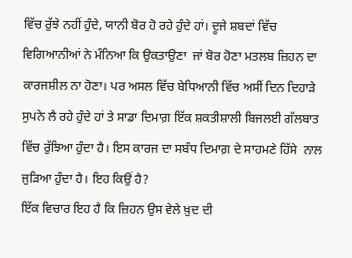ਵਿੱਚ ਰੁੱਝੇ ਨਹੀਂ ਹੁੰਦੇ, ਯਾਨੀ ਬੋਰ ਹੋ ਰਹੇ ਹੁੰਦੇ ਹਾਂ। ਦੂਜੇ ਸ਼ਬਦਾਂ ਵਿੱਚ ਵਿਗਿਆਨੀਆਂ ਨੇ ਮੰਨਿਆ ਕਿ ਉਕਤਾਉਣਾ  ਜਾਂ ਬੋਰ ਹੋਣਾ ਮਤਲਬ ਜ਼ਿਹਨ ਦਾ ਕਾਰਜਸ਼ੀਲ ਨਾ ਹੋਣਾ। ਪਰ ਅਸਲ ਵਿੱਚ ਬੇਧਿਆਨੀ ਵਿੱਚ ਅਸੀਂ ਦਿਨ ਦਿਹਾੜੇ ਸੁਪਨੇ ਲੈ ਰਹੇ ਹੁੰਦੇ ਹਾਂ ਤੇ ਸਾਡਾ ਦਿਮਾਗ਼ ਇੱਕ ਸ਼ਕਤੀਸ਼ਾਲੀ ਬਿਜਲਈ ਗੱਲਬਾਤ ਵਿੱਚ ਰੁੱਝਿਆ ਹੁੰਦਾ ਹੈ। ਇਸ ਕਾਰਜ ਦਾ ਸਬੰਧ ਦਿਮਾਗ਼ ਦੇ ਸਾਹਮਣੇ ਹਿੱਸੇ  ਨਾਲ ਜੁੜਿਆ ਹੁੰਦਾ ਹੈ। ਇਹ ਕਿਉਂ ਹੈ?
ਇੱਕ ਵਿਚਾਰ ਇਹ ਹੈ ਕਿ ਜ਼ਿਹਨ ਉਸ ਵੇਲੇ ਖ਼ੁਦ ਦੀ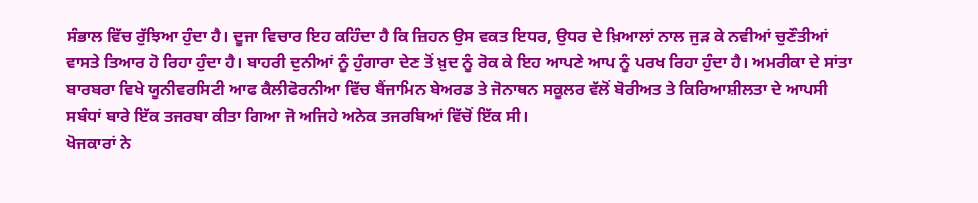ਸੰਭਾਲ ਵਿੱਚ ਰੁੱਝਿਆ ਹੁੰਦਾ ਹੈ। ਦੂਜਾ ਵਿਚਾਰ ਇਹ ਕਹਿੰਦਾ ਹੈ ਕਿ ਜ਼ਿਹਨ ਉਸ ਵਕਤ ਇਧਰ, ਉਧਰ ਦੇ ਖ਼ਿਆਲਾਂ ਨਾਲ ਜੁੜ ਕੇ ਨਵੀਆਂ ਚੁਣੌਤੀਆਂ ਵਾਸਤੇ ਤਿਆਰ ਹੋ ਰਿਹਾ ਹੁੰਦਾ ਹੈ। ਬਾਹਰੀ ਦੁਨੀਆਂ ਨੂੰ ਹੁੰਗਾਰਾ ਦੇਣ ਤੋਂ ਖ਼ੁਦ ਨੂੰ ਰੋਕ ਕੇ ਇਹ ਆਪਣੇ ਆਪ ਨੂੰ ਪਰਖ ਰਿਹਾ ਹੁੰਦਾ ਹੈ। ਅਮਰੀਕਾ ਦੇ ਸਾਂਤਾ ਬਾਰਬਰਾ ਵਿਖੇ ਯੂਨੀਵਰਸਿਟੀ ਆਫ ਕੈਲੀਫੋਰਨੀਆ ਵਿੱਚ ਬੈਂਜਾਮਿਨ ਬੇਅਰਡ ਤੇ ਜੋਨਾਥਨ ਸਕੂਲਰ ਵੱਲੋਂ ਬੋਰੀਅਤ ਤੇ ਕਿਰਿਆਸ਼ੀਲਤਾ ਦੇ ਆਪਸੀ ਸਬੰਧਾਂ ਬਾਰੇ ਇੱਕ ਤਜਰਬਾ ਕੀਤਾ ਗਿਆ ਜੋ ਅਜਿਹੇ ਅਨੇਕ ਤਜਰਬਿਆਂ ਵਿੱਚੋਂ ਇੱਕ ਸੀ।
ਖੋਜਕਾਰਾਂ ਨੇ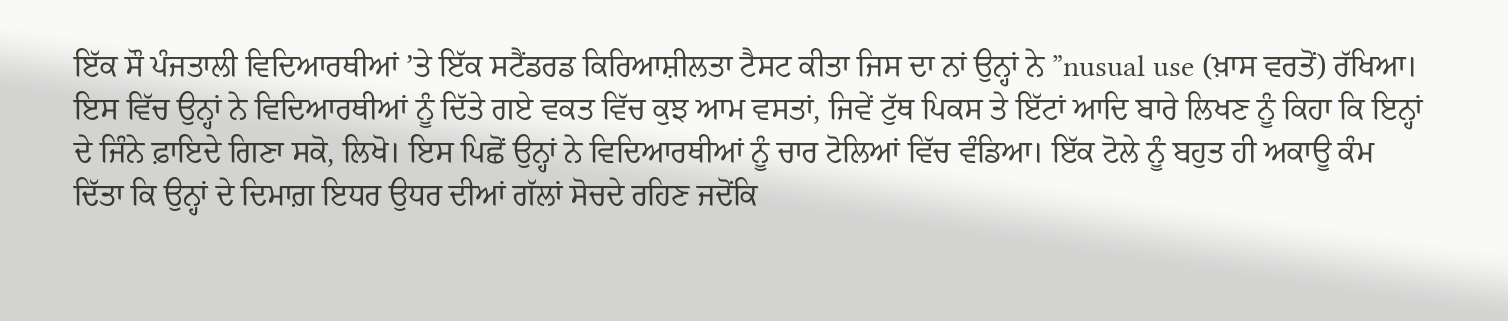ਇੱਕ ਸੌ ਪੰਜਤਾਲੀ ਵਿਦਿਆਰਥੀਆਂ ’ਤੇ ਇੱਕ ਸਟੈਂਡਰਡ ਕਿਰਿਆਸ਼ੀਲਤਾ ਟੈਸਟ ਕੀਤਾ ਜਿਸ ਦਾ ਨਾਂ ਉਨ੍ਹਾਂ ਨੇ ”nusual use (ਖ਼ਾਸ ਵਰਤੋਂ) ਰੱਖਿਆ। ਇਸ ਵਿੱਚ ਉਨ੍ਹਾਂ ਨੇ ਵਿਦਿਆਰਥੀਆਂ ਨੂੰ ਦਿੱਤੇ ਗਏ ਵਕਤ ਵਿੱਚ ਕੁਝ ਆਮ ਵਸਤਾਂ, ਜਿਵੇਂ ਟੁੱਥ ਪਿਕਸ ਤੇ ਇੱਟਾਂ ਆਦਿ ਬਾਰੇ ਲਿਖਣ ਨੂੰ ਕਿਹਾ ਕਿ ਇਨ੍ਹਾਂ ਦੇ ਜਿੰਨੇ ਫ਼ਾਇਦੇ ਗਿਣਾ ਸਕੋ, ਲਿਖੋ। ਇਸ ਪਿਛੋਂ ਉਨ੍ਹਾਂ ਨੇ ਵਿਦਿਆਰਥੀਆਂ ਨੂੰ ਚਾਰ ਟੋਲਿਆਂ ਵਿੱਚ ਵੰਡਿਆ। ਇੱਕ ਟੋਲੇ ਨੂੰ ਬਹੁਤ ਹੀ ਅਕਾਊ ਕੰਮ ਦਿੱਤਾ ਕਿ ਉਨ੍ਹਾਂ ਦੇ ਦਿਮਾਗ਼ ਇਧਰ ਉਧਰ ਦੀਆਂ ਗੱਲਾਂ ਸੋਚਦੇ ਰਹਿਣ ਜਦੋਂਕਿ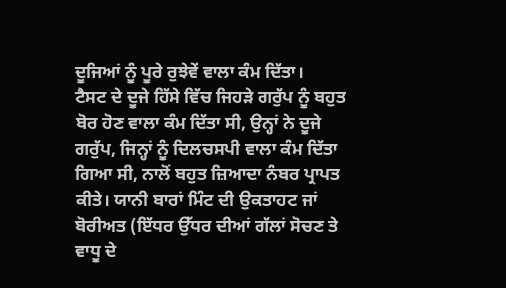ਦੂਜਿਆਂ ਨੂੰ ਪੂਰੇ ਰੁਝੇਵੇਂ ਵਾਲਾ ਕੰਮ ਦਿੱਤਾ।
ਟੈਸਟ ਦੇ ਦੂਜੇ ਹਿੱਸੇ ਵਿੱਚ ਜਿਹੜੇ ਗਰੁੱਪ ਨੂੰ ਬਹੁਤ ਬੋਰ ਹੋਣ ਵਾਲਾ ਕੰਮ ਦਿੱਤਾ ਸੀ, ਉਨ੍ਹਾਂ ਨੇ ਦੂਜੇ ਗਰੁੱਪ, ਜਿਨ੍ਹਾਂ ਨੂੰ ਦਿਲਚਸਪੀ ਵਾਲਾ ਕੰਮ ਦਿੱਤਾ ਗਿਆ ਸੀ, ਨਾਲੋਂ ਬਹੁਤ ਜ਼ਿਆਦਾ ਨੰਬਰ ਪ੍ਰਾਪਤ ਕੀਤੇ। ਯਾਨੀ ਬਾਰਾਂ ਮਿੰਟ ਦੀ ਉਕਤਾਹਟ ਜਾਂ ਬੋਰੀਅਤ (ਇੱਧਰ ਉੱਧਰ ਦੀਆਂ ਗੱਲਾਂ ਸੋਚਣ ਤੇ ਵਾਧੂ ਦੇ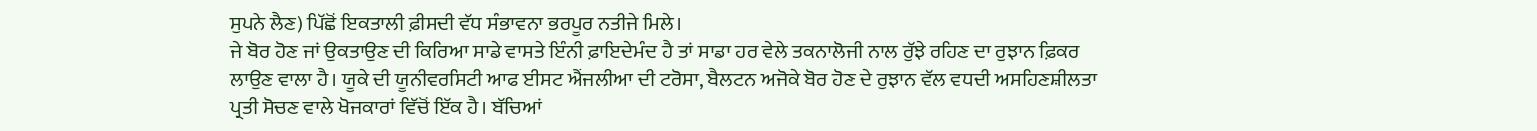ਸੁਪਨੇ ਲੈਣ) ਪਿੱਛੋਂ ਇਕਤਾਲੀ ਫ਼ੀਸਦੀ ਵੱਧ ਸੰਭਾਵਨਾ ਭਰਪੂਰ ਨਤੀਜੇ ਮਿਲੇ।
ਜੇ ਬੋਰ ਹੋਣ ਜਾਂ ਉਕਤਾਉਣ ਦੀ ਕਿਰਿਆ ਸਾਡੇ ਵਾਸਤੇ ਇੰਨੀ ਫ਼ਾਇਦੇਮੰਦ ਹੈ ਤਾਂ ਸਾਡਾ ਹਰ ਵੇਲੇ ਤਕਨਾਲੋਜੀ ਨਾਲ ਰੁੱਝੇ ਰਹਿਣ ਦਾ ਰੁਝਾਨ ਫ਼ਿਕਰ ਲਾਉਣ ਵਾਲਾ ਹੈ। ਯੂਕੇ ਦੀ ਯੂਨੀਵਰਸਿਟੀ ਆਫ ਈਸਟ ਐਂਜਲੀਆ ਦੀ ਟਰੋਸਾ, ਬੈਲਟਨ ਅਜੋਕੇ ਬੋਰ ਹੋਣ ਦੇ ਰੁਝਾਨ ਵੱਲ ਵਧਦੀ ਅਸਹਿਣਸ਼ੀਲਤਾ ਪ੍ਰਤੀ ਸੋਚਣ ਵਾਲੇ ਖੋਜਕਾਰਾਂ ਵਿੱਚੋਂ ਇੱਕ ਹੈ। ਬੱਚਿਆਂ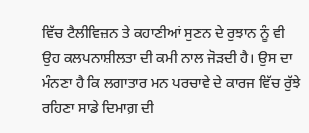ਵਿੱਚ ਟੈਲੀਵਿਜ਼ਨ ਤੇ ਕਹਾਣੀਆਂ ਸੁਣਨ ਦੇ ਰੁਝਾਨ ਨੂੰ ਵੀ ਉਹ ਕਲਪਨਾਸ਼ੀਲਤਾ ਦੀ ਕਮੀ ਨਾਲ ਜੋੜਦੀ ਹੈ। ਉਸ ਦਾ ਮੰਨਣਾ ਹੈ ਕਿ ਲਗਾਤਾਰ ਮਨ ਪਰਚਾਵੇ ਦੇ ਕਾਰਜ ਵਿੱਚ ਰੁੱਝੇ ਰਹਿਣਾ ਸਾਡੇ ਦਿਮਾਗ਼ ਦੀ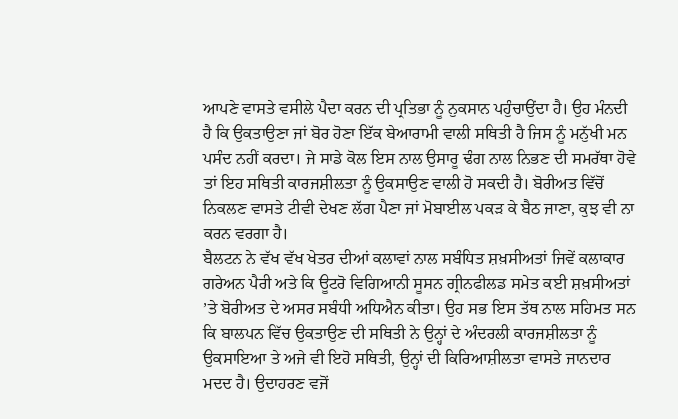ਆਪਣੇ ਵਾਸਤੇ ਵਸੀਲੇ ਪੈਦਾ ਕਰਨ ਦੀ ਪ੍ਰਤਿਭਾ ਨੂੰ ਨੁਕਸਾਨ ਪਹੁੰਚਾਉਂਦਾ ਹੈ। ਉਹ ਮੰਨਦੀ ਹੈ ਕਿ ਉਕਤਾਉਣਾ ਜਾਂ ਬੋਰ ਹੋਣਾ ਇੱਕ ਬੇਆਰਾਮੀ ਵਾਲੀ ਸਥਿਤੀ ਹੈ ਜਿਸ ਨੂੰ ਮਨੁੱਖੀ ਮਨ ਪਸੰਦ ਨਹੀਂ ਕਰਦਾ। ਜੇ ਸਾਡੇ ਕੋਲ ਇਸ ਨਾਲ ਉਸਾਰੂ ਢੰਗ ਨਾਲ ਨਿਭਣ ਦੀ ਸਮਰੱਥਾ ਹੋਵੇ ਤਾਂ ਇਹ ਸਥਿਤੀ ਕਾਰਜਸ਼ੀਲਤਾ ਨੂੰ ਉਕਸਾਉਣ ਵਾਲੀ ਹੋ ਸਕਦੀ ਹੈ। ਬੋਰੀਅਤ ਵਿੱਚੋਂ ਨਿਕਲਣ ਵਾਸਤੇ ਟੀਵੀ ਦੇਖਣ ਲੱਗ ਪੈਣਾ ਜਾਂ ਮੋਬਾਈਲ ਪਕੜ ਕੇ ਬੈਠ ਜਾਣਾ, ਕੁਝ ਵੀ ਨਾ ਕਰਨ ਵਰਗਾ ਹੈ।
ਬੈਲਟਨ ਨੇ ਵੱਖ ਵੱਖ ਖੇਤਰ ਦੀਆਂ ਕਲਾਵਾਂ ਨਾਲ ਸਬੰਧਿਤ ਸ਼ਖ਼ਸੀਅਤਾਂ ਜਿਵੇਂ ਕਲਾਕਾਰ ਗਰੇਅਨ ਪੈਰੀ ਅਤੇ ਕਿ ਊਟਰੋ ਵਿਗਿਆਨੀ ਸੂਸਨ ਗ੍ਰੀਨਫੀਲਡ ਸਮੇਤ ਕਈ ਸ਼ਖ਼ਸੀਅਤਾਂ ’ਤੇ ਬੋਰੀਅਤ ਦੇ ਅਸਰ ਸਬੰਧੀ ਅਧਿਐਨ ਕੀਤਾ। ਉਹ ਸਭ ਇਸ ਤੱਥ ਨਾਲ ਸਹਿਮਤ ਸਨ ਕਿ ਬਾਲਪਨ ਵਿੱਚ ਉਕਤਾਉਣ ਦੀ ਸਥਿਤੀ ਨੇ ਉਨ੍ਹਾਂ ਦੇ ਅੰਦਰਲੀ ਕਾਰਜਸ਼ੀਲਤਾ ਨੂੰ ਉਕਸਾਇਆ ਤੇ ਅਜੇ ਵੀ ਇਹੋ ਸਥਿਤੀ, ਉਨ੍ਹਾਂ ਦੀ ਕਿਰਿਆਸ਼ੀਲਤਾ ਵਾਸਤੇ ਜਾਨਦਾਰ ਮਦਦ ਹੈ। ਉਦਾਹਰਣ ਵਜੋਂ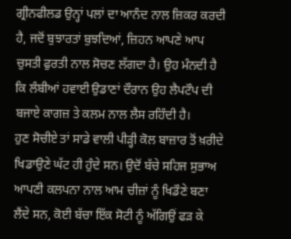ਗ੍ਰੀਨਫੀਲਡ ਉਨ੍ਹਾਂ ਪਲਾਂ ਦਾ ਆਨੰਦ ਨਾਲ ਜ਼ਿਕਰ ਕਰਦੀ ਹੈ, ਜਦੋਂ ਬੁਝਾਰਤਾਂ ਬੁਝਦਿਆਂ, ਜ਼ਿਹਨ ਆਪਣੇ ਆਪ ਚੁਸਤੀ ਫੁਰਤੀ ਨਾਲ ਸੋਚਣ ਲੱਗਦਾ ਹੈ। ਉਹ ਮੰਨਦੀ ਹੈ ਕਿ ਲੰਬੀਆਂ ਹਵਾਈ ਉਡਾਣਾਂ ਦੌਰਾਨ ਉਹ ਲੈਪਟੌਪ ਦੀ ਬਜਾਏ ਕਾਗਜ਼ ਤੇ ਕਲਮ ਨਾਲ ਲੈਸ ਰਹਿੰਦੀ ਹੈ।
ਹੁਣ ਸੋਚੀਏ ਤਾਂ ਸਾਡੇ ਵਾਲੀ ਪੀੜ੍ਹੀ ਕੋਲ ਬਾਜ਼ਾਰ ਤੋਂ ਖ਼ਰੀਦੇ ਖਿਡਾਉਣੇ ਘੱਟ ਹੀ ਹੁੰਦੇ ਸਨ। ਉਦੋਂ ਬੱਚੇ ਸਹਿਜ ਸੁਭਾਅ ਆਪਣੀ ਕਲਪਨਾ ਨਾਲ ਆਮ ਚੀਜ਼ਾਂ ਨੂੰ ਖਿਡੌਣੇ ਬਣਾ ਲੈਂਦੇ ਸਨ, ਕੋਈ ਬੱਚਾ ਇੱਕ ਸੋਟੀ ਨੂੰ ਅੱਗਿਉਂ ਫੜ ਕੇ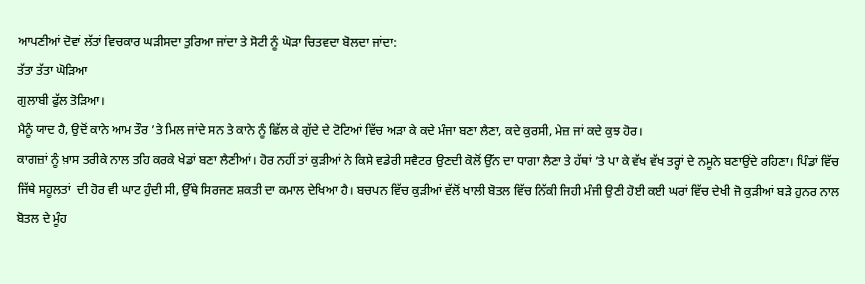ਆਪਣੀਆਂ ਦੋਵਾਂ ਲੱਤਾਂ ਵਿਚਕਾਰ ਘੜੀਸਦਾ ਤੁਰਿਆ ਜਾਂਦਾ ਤੇ ਸੋਟੀ ਨੂੰ ਘੋੜਾ ਚਿਤਵਦਾ ਬੋਲਦਾ ਜਾਂਦਾ:
ਤੱਤਾ ਤੱਤਾ ਘੋੜਿਆ
ਗੁਲਾਬੀ ਫੁੱਲ ਤੋੜਿਆ।
ਮੈਨੂੰ ਯਾਦ ਹੈ, ਉਦੋਂ ਕਾਨੇ ਆਮ ਤੌਰ ’ਤੇ ਮਿਲ ਜਾਂਦੇ ਸਨ ਤੇ ਕਾਨੇ ਨੂੰ ਛਿੱਲ ਕੇ ਗੁੱਦੇ ਦੇ ਟੋਟਿਆਂ ਵਿੱਚ ਅੜਾ ਕੇ ਕਦੇ ਮੰਜਾ ਬਣਾ ਲੈਣਾ, ਕਦੇ ਕੁਰਸੀ, ਮੇਜ਼ ਜਾਂ ਕਦੇ ਕੁਝ ਹੋਰ।
ਕਾਗਜ਼ਾਂ ਨੂੰ ਖ਼ਾਸ ਤਰੀਕੇ ਨਾਲ ਤਹਿ ਕਰਕੇ ਖੇਡਾਂ ਬਣਾ ਲੈਣੀਆਂ। ਹੋਰ ਨਹੀਂ ਤਾਂ ਕੁੜੀਆਂ ਨੇ ਕਿਸੇ ਵਡੇਰੀ ਸਵੈਟਰ ਉਣਦੀ ਕੋਲੋਂ ਉੱਨ ਦਾ ਧਾਗਾ ਲੈਣਾ ਤੇ ਹੱਥਾਂ ’ਤੇ ਪਾ ਕੇ ਵੱਖ ਵੱਖ ਤਰ੍ਹਾਂ ਦੇ ਨਮੂਨੇ ਬਣਾਉਂਦੇ ਰਹਿਣਾ। ਪਿੰਡਾਂ ਵਿੱਚ ਜਿੱਥੇ ਸਹੂਲਤਾਂ  ਦੀ ਹੋਰ ਵੀ ਘਾਟ ਹੁੰਦੀ ਸੀ, ਉੱਥੇ ਸਿਰਜਣ ਸ਼ਕਤੀ ਦਾ ਕਮਾਲ ਦੇਖਿਆ ਹੈ। ਬਚਪਨ ਵਿੱਚ ਕੁੜੀਆਂ ਵੱਲੋਂ ਖਾਲੀ ਬੋਤਲ ਵਿੱਚ ਨਿੱਕੀ ਜਿਹੀ ਮੰਜੀ ਉਣੀ ਹੋਈ ਕਈ ਘਰਾਂ ਵਿੱਚ ਦੇਖੀ ਜੋ ਕੁੜੀਆਂ ਬੜੇ ਹੁਨਰ ਨਾਲ ਬੋਤਲ ਦੇ ਮੂੰਹ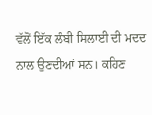ਵੱਲੋਂ ਇੱਕ ਲੰਬੀ ਸਿਲਾਈ ਦੀ ਮਦਦ ਨਾਲ ਉਣਦੀਆਂ ਸਨ। ਕਹਿਣ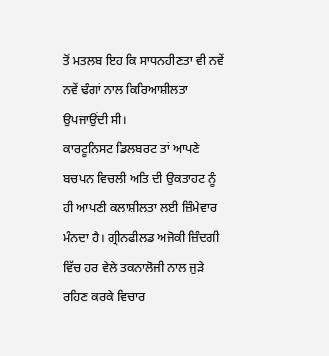ਤੋਂ ਮਤਲਬ ਇਹ ਕਿ ਸਾਧਨਹੀਣਤਾ ਵੀ ਨਵੇਂ ਨਵੇਂ ਢੰਗਾਂ ਨਾਲ ਕਿਰਿਆਸ਼ੀਲਤਾ ਉਪਜਾਉਂਦੀ ਸੀ।
ਕਾਰਟੂਨਿਸਟ ਡਿਲਬਰਟ ਤਾਂ ਆਪਣੇ ਬਚਪਨ ਵਿਚਲੀ ਅਤਿ ਦੀ ਉਕਤਾਹਟ ਨੂੰ ਹੀ ਆਪਣੀ ਕਲਾਸ਼ੀਲਤਾ ਲਈ ਜ਼ਿੰਮੇਵਾਰ ਮੰਨਦਾ ਹੈ। ਗ੍ਰੀਨਫੀਲਡ ਅਜੋਕੀ ਜ਼ਿੰਦਗੀ ਵਿੱਚ ਹਰ ਵੇਲੇ ਤਕਨਾਲੋਜੀ ਨਾਲ ਜੁੜੇ ਰਹਿਣ ਕਰਕੇ ਵਿਚਾਰ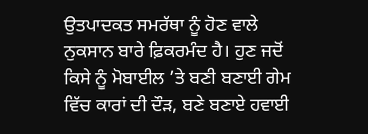ਉਤਪਾਦਕਤ ਸਮਰੱਥਾ ਨੂੰ ਹੋਣ ਵਾਲੇ ਨੁਕਸਾਨ ਬਾਰੇ ਫ਼ਿਕਰਮੰਦ ਹੈ। ਹੁਣ ਜਦੋਂ ਕਿਸੇ ਨੂੰ ਮੋਬਾਈਲ ’ਤੇ ਬਣੀ ਬਣਾਈ ਗੇਮ ਵਿੱਚ ਕਾਰਾਂ ਦੀ ਦੌੜ, ਬਣੇ ਬਣਾਏ ਹਵਾਈ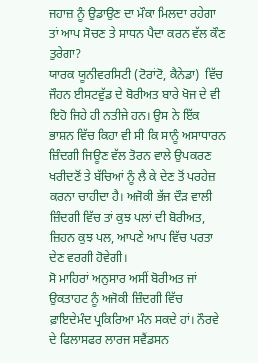ਜਹਾਜ਼ ਨੂੰ ਉਡਾਉਣ ਦਾ ਮੌਕਾ ਮਿਲਦਾ ਰਹੇਗਾ ਤਾਂ ਆਪ ਸੋਚਣ ਤੇ ਸਾਧਨ ਪੈਦਾ ਕਰਨ ਵੱਲ ਕੌਣ ਤੁਰੇਗਾ?
ਯਾਰਕ ਯੂਨੀਵਰਸਿਟੀ (ਟੋਰਾਂਟੋ, ਕੈਨੇਡਾ)  ਵਿੱਚ ਜੌਹਨ ਈਸਟਵੁੱਡ ਦੇ ਬੋਰੀਅਤ ਬਾਰੇ ਖੋਜ ਦੇ ਵੀ ਇਹੋ ਜਿਹੇ ਹੀ ਨਤੀਜੇ ਹਨ। ਉਸ ਨੇ ਇੱਕ ਭਾਸ਼ਨ ਵਿੱਚ ਕਿਹਾ ਵੀ ਸੀ ਕਿ ਸਾਨੂੰ ਅਸਾਧਾਰਨ ਜ਼ਿੰਦਗੀ ਜਿਊਣ ਵੱਲ ਤੋਰਨ ਵਾਲੇ ਉਪਕਰਣ ਖਰੀਦਣੋਂ ਤੇ ਬੱਚਿਆਂ ਨੂੰ ਲੈ ਕੇ ਦੇਣ ਤੋਂ ਪਰਹੇਜ਼ ਕਰਨਾ ਚਾਹੀਦਾ ਹੈ। ਅਜੋਕੀ ਭੱਜ ਦੌੜ ਵਾਲੀ ਜ਼ਿੰਦਗੀ ਵਿੱਚ ਤਾਂ ਕੁਝ ਪਲਾਂ ਦੀ ਬੋਰੀਅਤ, ਜ਼ਿਹਨ ਕੁਝ ਪਲ, ਆਪਣੇ ਆਪ ਵਿੱਚ ਪਰਤਾ ਦੇਣ ਵਰਗੀ ਹੋਵੇਗੀ।
ਸੋ ਮਾਹਿਰਾਂ ਅਨੁਸਾਰ ਅਸੀਂ ਬੋਰੀਅਤ ਜਾਂ ਉਕਤਾਹਟ ਨੂੰ ਅਜੋਕੀ ਜ਼ਿੰਦਗੀ ਵਿੱਚ ਫ਼ਾਇਦੇਮੰਦ ਪ੍ਰਕਿਰਿਆ ਮੰਨ ਸਕਦੇ ਹਾਂ। ਨੌਰਵੇ ਦੇ ਫਿਲਾਸਫਰ ਲਾਰਜ ਸਵੈਂਡਸਨ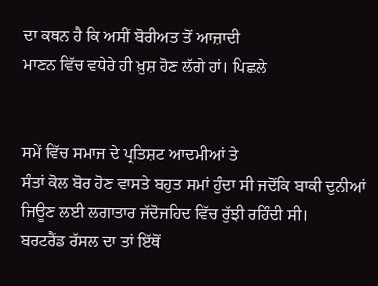ਦਾ ਕਥਨ ਹੈ ਕਿ ਅਸੀਂ ਬੋਰੀਅਤ ਤੋਂ ਆਜ਼ਾਦੀ
ਮਾਣਨ ਵਿੱਚ ਵਧੇਰੇ ਹੀ ਖ਼ੁਸ਼ ਹੋਣ ਲੱਗੇ ਹਾਂ। ਪਿਛਲੇ


ਸਮੇਂ ਵਿੱਚ ਸਮਾਜ ਦੇ ਪ੍ਰਤਿਸ਼ਟ ਆਦਮੀਆਂ ਤੇ
ਸੰਤਾਂ ਕੋਲ ਬੋਰ ਹੋਣ ਵਾਸਤੇ ਬਹੁਤ ਸਮਾਂ ਹੁੰਦਾ ਸੀ ਜਦੋਂਕਿ ਬਾਕੀ ਦੁਨੀਆਂ ਜਿਊਣ ਲਈ ਲਗਾਤਾਰ ਜੱਦੋਜਹਿਦ ਵਿੱਚ ਰੁੱਝੀ ਰਹਿੰਦੀ ਸੀ।
ਬਰਟਰੈਂਡ ਰੱਸਲ ਦਾ ਤਾਂ ਇੱਥੋਂ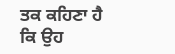ਤਕ ਕਹਿਣਾ ਹੈ ਕਿ ਉਹ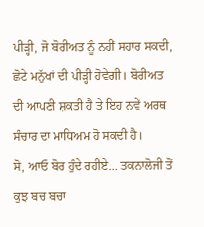ਪੀੜ੍ਹੀ, ਜੋ ਬੋਰੀਅਤ ਨੂੰ ਨਹੀਂ ਸਹਾਰ ਸਕਦੀ, ਛੋਟੇ ਮਨੁੱਖਾਂ ਦੀ ਪੀੜ੍ਹੀ ਹੋਵੇਗੀ। ਬੋਰੀਅਤ ਦੀ ਆਪਣੀ ਸ਼ਕਤੀ ਹੈ ਤੇ ਇਹ ਨਵੇਂ ਅਰਥ ਸੰਚਾਰ ਦਾ ਮਾਧਿਅਮ ਹੋ ਸਕਦੀ ਹੈ।
ਸੋ, ਆਓ ਬੋਰ ਹੁੰਦੇ ਰਹੀਏ… ਤਕਨਾਲੋਜੀ ਤੋਂ ਕੁਝ ਬਚ ਬਚਾ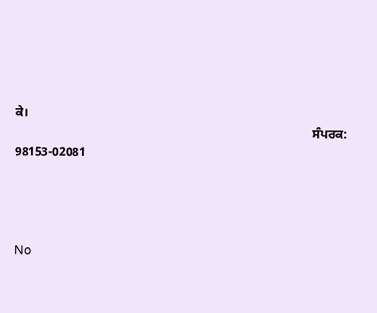ਕੇ।
                                                                                               ਸੰਪਰਕ: 98153-02081




No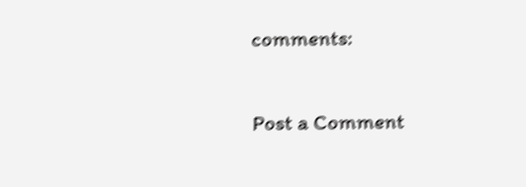comments:

Post a Comment